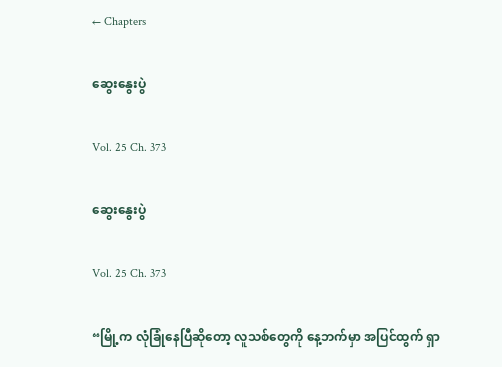← Chapters

ဆွေးနွေးပွဲ

Vol. 25 Ch. 373

ဆွေးနွေးပွဲ

Vol. 25 Ch. 373

“မြို့က လုံခြုံနေပြီဆိုတော့ လူသစ်တွေကို နေ့ဘက်မှာ အပြင်ထွက် ရှာ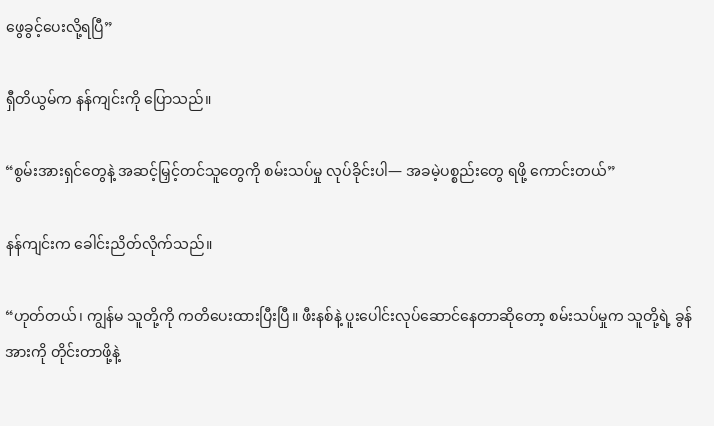ဖွေခွင့်ပေးလို့ရပြီ”

ရှီတိယွမ်က နန်ကျင်းကို ပြောသည်။

“စွမ်းအားရှင်တွေနဲ့ အဆင့်မြှင့်တင်သူတွေကို စမ်းသပ်မှု လုပ်ခိုင်းပါ— အခမဲ့ပစ္စည်းတွေ ရဖို့ ကောင်းတယ်”

နန်ကျင်းက ခေါင်းညိတ်လိုက်သည်။

“ဟုတ်တယ်၊ ကျွန်မ သူတို့ကို ကတိပေးထားပြီးပြီ။ ဖီးနစ်နဲ့ ပူးပေါင်းလုပ်ဆောင်နေတာဆိုတော့ စမ်းသပ်မှုက သူတို့ရဲ့ ခွန်အားကို တိုင်းတာဖို့နဲ့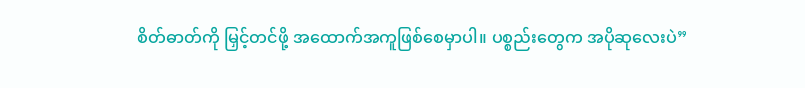စိတ်ဓာတ်ကို မြှင့်တင်ဖို့ အထောက်အကူဖြစ်စေမှာပါ။ ပစ္စည်းတွေက အပိုဆုလေးပဲ”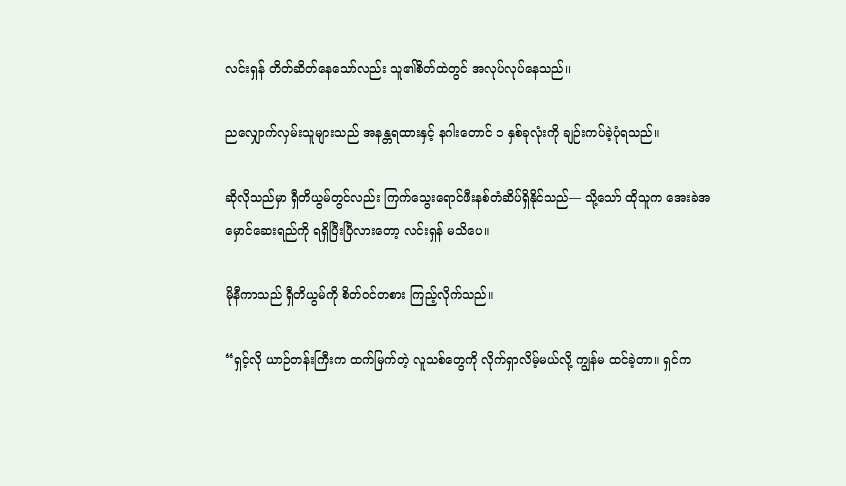လင်းရှန် တိတ်ဆိတ်နေသော်လည်း သူ၏စိတ်ထဲတွင် အလုပ်လုပ်နေသည်၊၊

ညလျှောက်လှမ်းသူများသည် အနန္တရထားနှင့် နဂါးတောင် ၁ နှစ်ခုလုံးကို ချဉ်းကပ်ခဲ့ပုံရသည်။

ဆိုလိုသည်မှာ ရှီတိယွမ်တွင်လည်း ကြက်သွေးရောင်ဖီးနစ်တံဆိပ်ရှိနိုင်သည်— သို့သော် ထိုသူက အေးခဲအမှောင်ဆေးရည်ကို ရရှိပြီးပြီလားတော့ လင်းရှန် မသိပေ။

မိုနီကာသည် ရှီတိယွမ်ကို စိတ်ဝင်တစား ကြည့်လိုက်သည်။

“ရှင့်လို ယာဉ်တန်းကြီးက ထက်မြက်တဲ့ လူသစ်တွေကို လိုက်ရှာလိမ့်မယ်လို့ ကျွန်မ ထင်ခဲ့တာ။ ရှင်က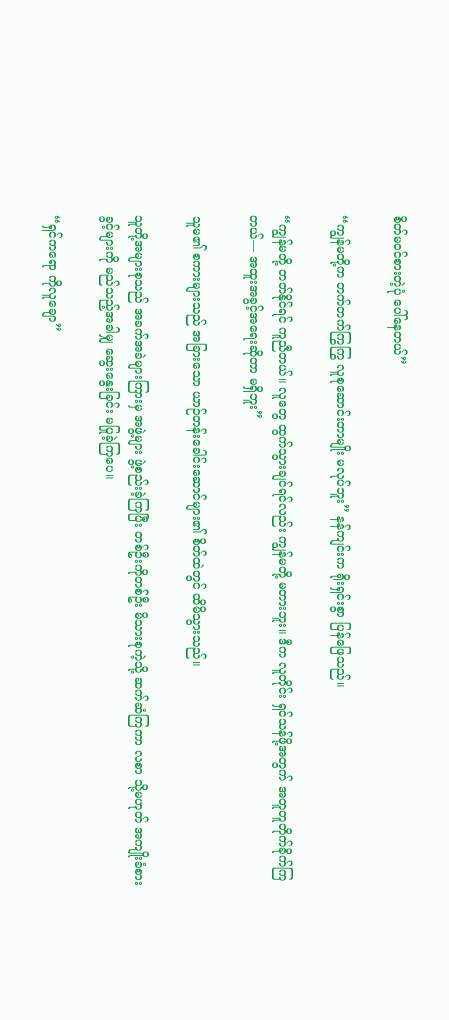စိတ်မဝင်စားတဲ့ပုံ ပေါ်နေတယ်”

“ကျွန်မတို့က တက်တက်ကြွကြွ လူစုဆောင်းတာမျိုး မလုပ်ဘူး” နန်ကျင်းက ရိုးရှင်းစွာ ပြန်ဖြေသည်။

“ကျွန်မတို့ တတ်နိုင်ရင် ကူညီတယ်။ လူတွေ ထွက်သွားချင်ရင်လည်း ကျွန်မတို့ မတားဘူး။ ဒီက လူတိုင်း ရှင်သန်ဖို့အတွက် အတူတူတိုက်ခိုက်ကြတယ်— အထူးအခွင့်အရေးဆိုတာ မရှိဘူး”

သူမ၏ စကားများသည် အခြားသော ယာဉ်တန်းခေါင်းဆောင်များ၏ စိတ်ထဲတွင် ထိမိသွားသည်။

သူတို့အများစုသည် အခက်အခဲများကြားမှ အဖွဲ့များ ဖွဲ့စည်းခဲ့ကြပြီး တစ်ဦးကိုတစ်ဦး မိသားစုကဲ့သို့ ဆက်ဆံကြကာ လစာ သို့မဟုတ် အကျိုးခံစားခွင့်များကို မည်သည့်အခါမျှ ဆွေးနွေးခြင်း မပြုခဲ့ကြပေ။

“ရှင်ကရော ကိုလူချော”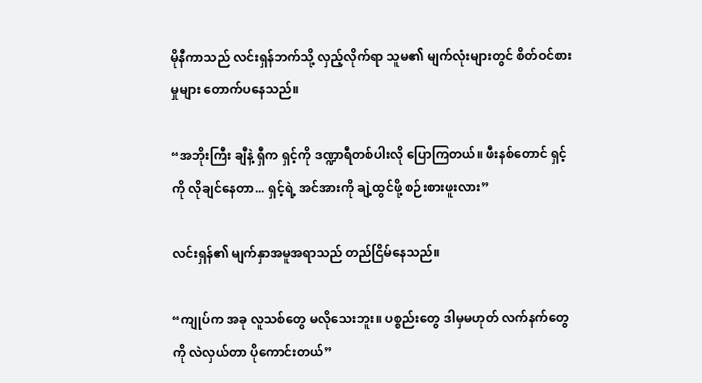မိုနီကာသည် လင်းရှန်ဘက်သို့ လှည့်လိုက်ရာ သူမ၏ မျက်လုံးများတွင် စိတ်ဝင်စားမှုများ တောက်ပနေသည်။

“အဘိုးကြီး ချီနဲ့ ရှီက ရှင့်ကို ဒဏ္ဍာရီတစ်ပါးလို ပြောကြတယ်။ ဖီးနစ်တောင် ရှင့်ကို လိုချင်နေတာ... ရှင့်ရဲ့ အင်အားကို ချဲ့ထွင်ဖို့ စဉ်းစားဖူးလား”

လင်းရှန်၏ မျက်နှာအမူအရာသည် တည်ငြိမ်နေသည်။

“ကျုပ်က အခု လူသစ်တွေ မလိုသေးဘူး။ ပစ္စည်းတွေ ဒါမှမဟုတ် လက်နက်တွေကို လဲလှယ်တာ ပိုကောင်းတယ်”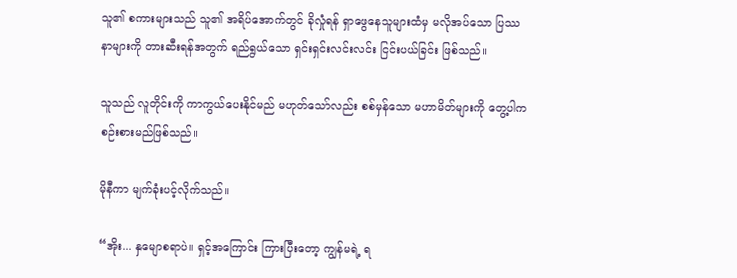သူ၏ စကားများသည် သူ၏ အရိပ်အောက်တွင် ခိုလှုံရန် ရှာဖွေနေသူများထံမှ မလိုအပ်သော ပြဿနာများကို တားဆီးရန်အတွက် ရည်ရွယ်သော ရှင်းရှင်းလင်းလင်း ငြင်းပယ်ခြင်း ဖြစ်သည်။

သူသည် လူတိုင်းကို ကာကွယ်ပေးနိုင်မည် မဟုတ်သော်လည်း စစ်မှန်သော မဟာမိတ်များကို တွေ့ပါက စဉ်းစားမည်ဖြစ်သည်။

မိုနီကာ မျက်ခုံးပင့်လိုက်သည်။

“အိုး... နှမျောစရာပဲ။ ရှင့်အကြောင်း ကြားပြီးတော့ ကျွန်မရဲ့ ရ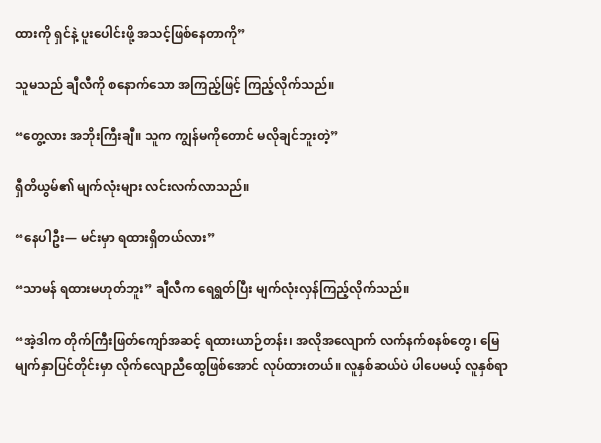ထားကို ရှင်နဲ့ ပူးပေါင်းဖို့ အသင့်ဖြစ်နေတာကို”

သူမသည် ချီလီကို စနောက်သော အကြည့်ဖြင့် ကြည့်လိုက်သည်။

“တွေ့လား အဘိုးကြီးချီ။ သူက ကျွန်မကိုတောင် မလိုချင်ဘူးတဲ့”

ရှီတိယွမ်၏ မျက်လုံးများ လင်းလက်လာသည်။

“နေပါဦး— မင်းမှာ ရထားရှိတယ်လား”

“သာမန် ရထားမဟုတ်ဘူး” ချီလီက ရေရွတ်ပြီး မျက်လုံးလှန်ကြည့်လိုက်သည်။

“အဲ့ဒါက တိုက်ကြီးဖြတ်ကျော်အဆင့် ရထားယာဉ်တန်း၊ အလိုအလျောက် လက်နက်စနစ်တွေ၊ မြေမျက်နှာပြင်တိုင်းမှာ လိုက်လျောညီထွေဖြစ်အောင် လုပ်ထားတယ်။ လူနှစ်ဆယ်ပဲ ပါပေမယ့် လူနှစ်ရာ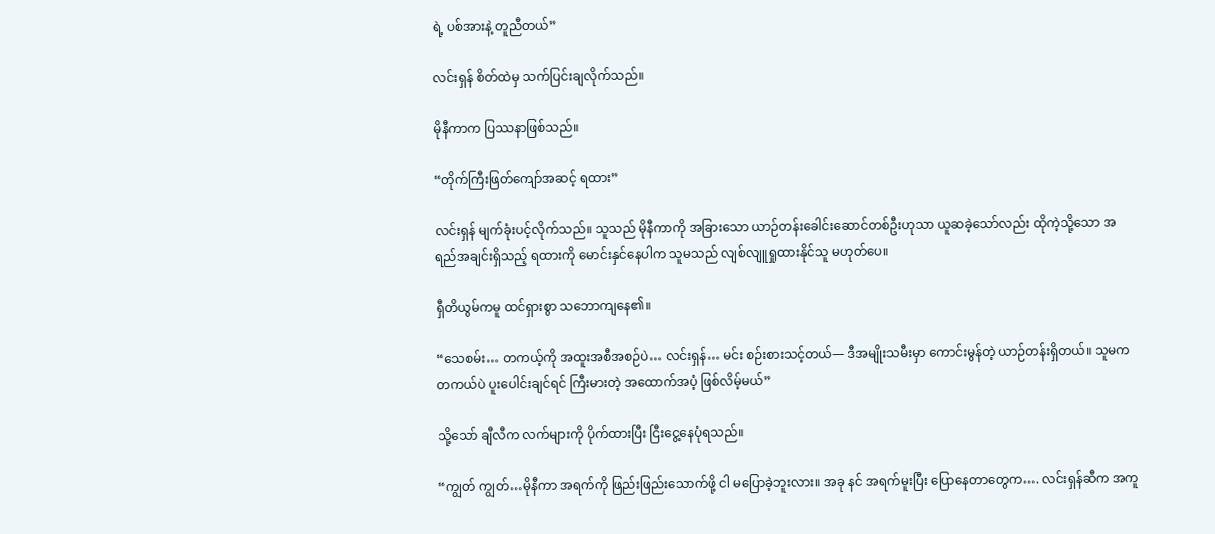ရဲ့ ပစ်အားနဲ့ တူညီတယ်”

လင်းရှန် စိတ်ထဲမှ သက်ပြင်းချလိုက်သည်။

မိုနီကာက ပြဿနာဖြစ်သည်။

“တိုက်ကြီးဖြတ်ကျော်အဆင့် ရထား”

လင်းရှန် မျက်ခုံးပင့်လိုက်သည်။ သူသည် မိုနီကာကို အခြားသော ယာဉ်တန်းခေါင်းဆောင်တစ်ဦးဟုသာ ယူဆခဲ့သော်လည်း ထိုကဲ့သို့သော အရည်အချင်းရှိသည့် ရထားကို မောင်းနှင်နေပါက သူမသည် လျစ်လျူရှုထားနိုင်သူ မဟုတ်ပေ။

ရှီတိယွမ်ကမူ ထင်ရှားစွာ သဘောကျနေ၏။

“သေစမ်း… တကယ့်ကို အထူးအစီအစဉ်ပဲ… လင်းရှန်… မင်း စဉ်းစားသင့်တယ်— ဒီအမျိုးသမီးမှာ ကောင်းမွန်တဲ့ ယာဉ်တန်းရှိတယ်။ သူမက တကယ်ပဲ ပူးပေါင်းချင်ရင် ကြီးမားတဲ့ အထောက်အပံ့ ဖြစ်လိမ့်မယ်”

သို့သော် ချီလီက လက်များကို ပိုက်ထားပြီး ငြီးငွေ့နေပုံရသည်။

“ကျွတ် ကျွတ်…မိုနီကာ အရက်ကို ဖြည်းဖြည်းသောက်ဖို့ ငါ မပြောခဲ့ဘူးလား။ အခု နင် အရက်မူးပြီး ပြောနေတာတွေက…. လင်းရှန်ဆီက အကူ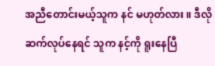အညီတောင်းမယ့်သူက နင် မဟုတ်လား။ ဒီလို ဆက်လုပ်နေရင် သူက နင့်ကို ရူးနေပြီ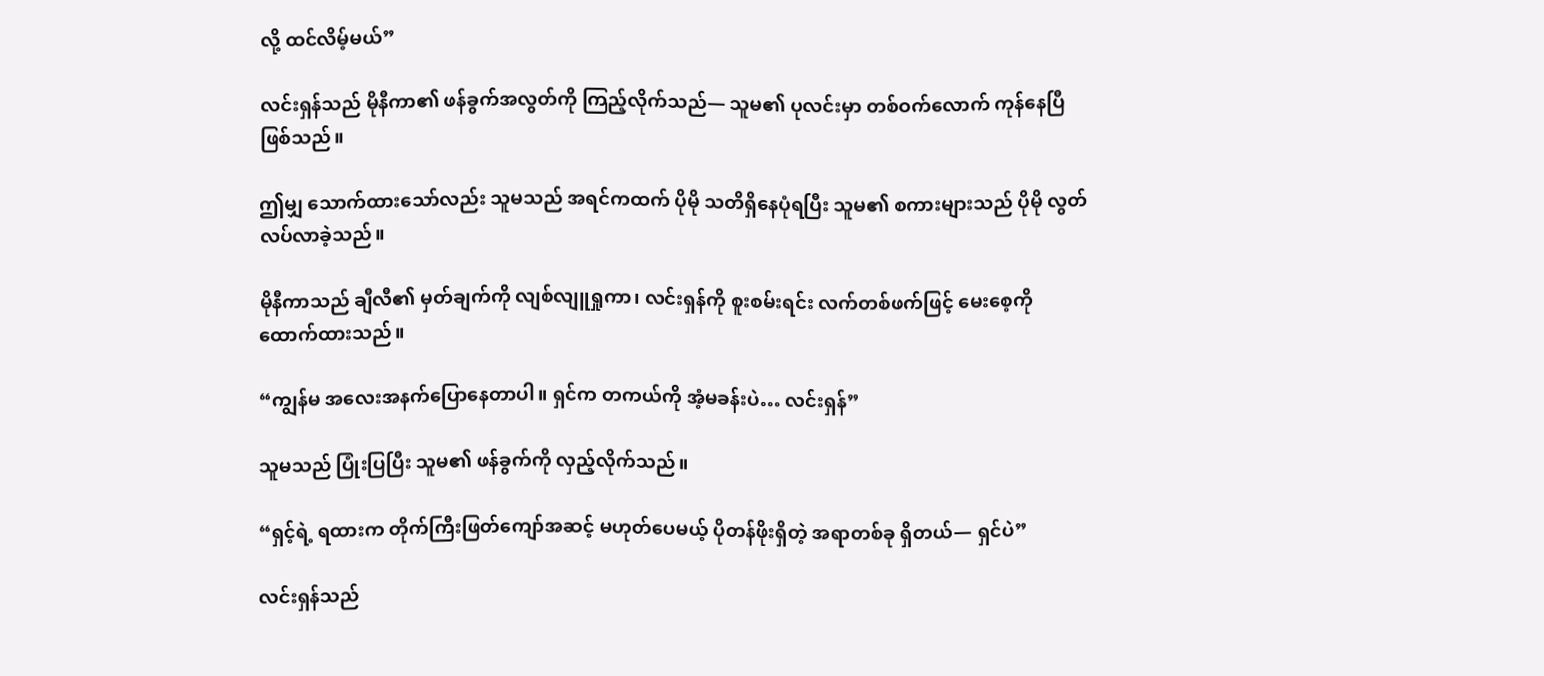လို့ ထင်လိမ့်မယ်”

လင်းရှန်သည် မိုနီကာ၏ ဖန်ခွက်အလွတ်ကို ကြည့်လိုက်သည်— သူမ၏ ပုလင်းမှာ တစ်ဝက်လောက် ကုန်နေပြီ ဖြစ်သည်။

ဤမျှ သောက်ထားသော်လည်း သူမသည် အရင်ကထက် ပိုမို သတိရှိနေပုံရပြီး သူမ၏ စကားများသည် ပိုမို လွတ်လပ်လာခဲ့သည်။

မိုနီကာသည် ချီလီ၏ မှတ်ချက်ကို လျစ်လျူရှုကာ၊ လင်းရှန်ကို စူးစမ်းရင်း လက်တစ်ဖက်ဖြင့် မေးစေ့ကို ထောက်ထားသည်။

“ကျွန်မ အလေးအနက်ပြောနေတာပါ။ ရှင်က တကယ်ကို အံ့မခန်းပဲ… လင်းရှန်”

သူမသည် ပြုံးပြပြီး သူမ၏ ဖန်ခွက်ကို လှည့်လိုက်သည်။

“ရှင့်ရဲ့ ရထားက တိုက်ကြီးဖြတ်ကျော်အဆင့် မဟုတ်ပေမယ့် ပိုတန်ဖိုးရှိတဲ့ အရာတစ်ခု ရှိတယ်— ရှင်ပဲ”

လင်းရှန်သည်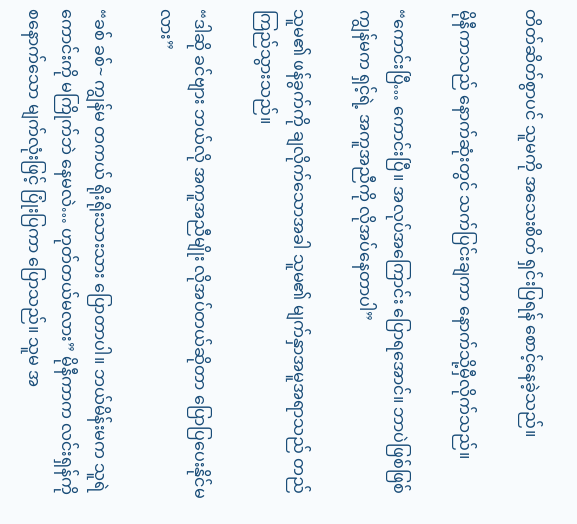တိတ်ဆိတ်စွာပင် သူမကို အသေးစိတ် ရှင်းပြရန် စောင့်နေခဲ့သည်။

မိုနီကာသည် နောက်ဆုံးတွင် သက်ပြင်းချကာ နောက်သို့မှီလိုက်သည်။

“ကောင်းပြီ… ကောင်းပြီ။ အလုပ်အကြောင်း ပြောရအောင်။ ဘာပဲဖြစ်ဖြစ် ကျွန်မက ရှင့်ရဲ့ အကူအညီကို လိုအပ်နေတာပါ”

သူမ၏ ဖန်ခွက်ကို ချလိုက်သောအခါ သူမ၏ မျက်နှာအမူအရာသည် တည်ကြည်သွားသည်။

“ဒါဆို ခင်ဗျား ဘယ်လို အကူအညီမျိုး လိုအပ်တယ်ဆိုတာ ပြောပြပေးနိုင်မလား”

“ခစ် ခစ်~ ကျွန်မ တကယ် ရိုးရိုးသားသား ပြောတာပါ။ ဘယ်မိန်းမက သူရဲကောင်းကို မကြိုက်ဘဲ နေမလဲ… ဟုတ်တယ်မလား” မိုနီကာက လင်းရှန်ကို စနောက်သော မျက်လုံးဖြင့် ပြုံးပြကာ ပြောသည်။ သူမ အ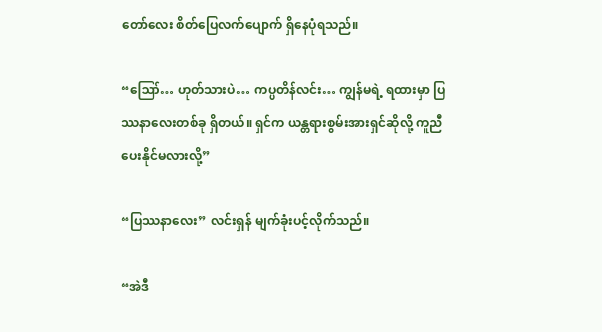တော်လေး စိတ်ပြေလက်ပျောက် ရှိနေပုံရသည်။

“ဪ… ဟုတ်သားပဲ… ကပ္ပတိန်လင်း… ကျွန်မရဲ့ ရထားမှာ ပြဿနာလေးတစ်ခု ရှိတယ်။ ရှင်က ယန္တရားစွမ်းအားရှင်ဆိုလို့ ကူညီပေးနိုင်မလားလို့”

“ပြဿနာလေး” လင်းရှန် မျက်ခုံးပင့်လိုက်သည်။

“အဲဒီ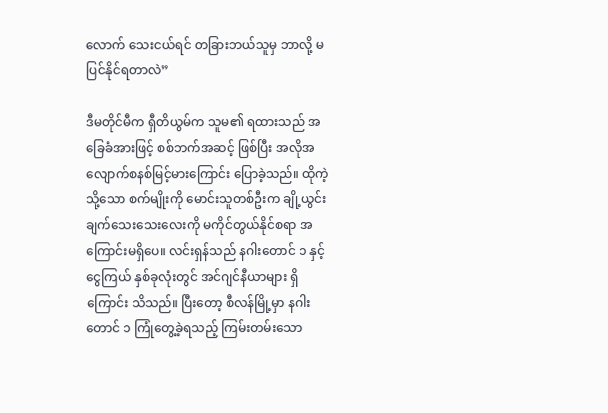လောက် သေးငယ်ရင် တခြားဘယ်သူမှ ဘာလို့ မပြင်နိုင်ရတာလဲ”

ဒီမတိုင်မီက ရှီတိယွမ်က သူမ၏ ရထားသည် အခြေခံအားဖြင့် စစ်ဘက်အဆင့် ဖြစ်ပြီး အလိုအလျောက်စနစ်မြင့်မားကြောင်း ပြောခဲ့သည်။ ထိုကဲ့သို့သော စက်မျိုးကို မောင်းသူတစ်ဦးက ချို့ယွင်းချက်သေးသေးလေးကို မကိုင်တွယ်နိုင်စရာ အကြောင်းမရှိပေ။ လင်းရှန်သည် နဂါးတောင် ၁ နှင့် ငွေကြယ် နှစ်ခုလုံးတွင် အင်ဂျင်နီယာများ ရှိကြောင်း သိသည်။ ပြီးတော့ စီလန်မြို့မှာ နဂါးတောင် ၁ ကြုံတွေ့ခဲ့ရသည့် ကြမ်းတမ်းသော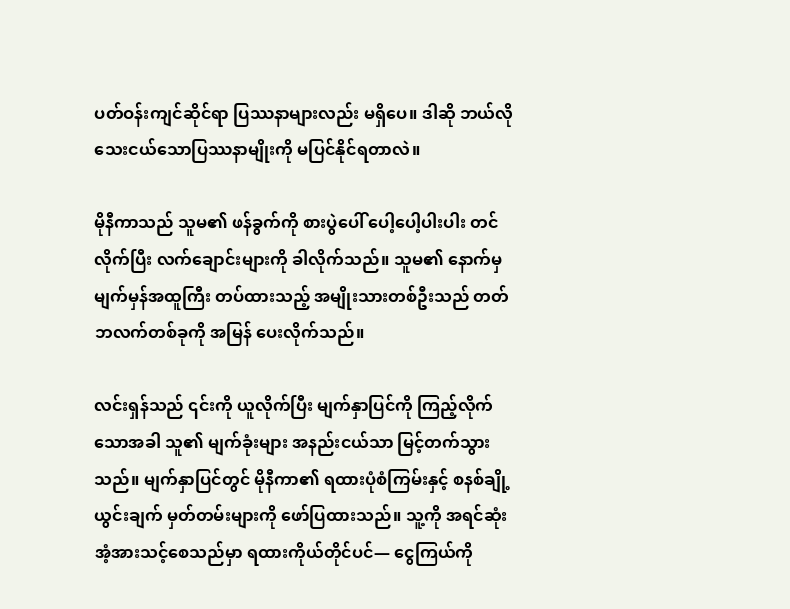ပတ်ဝန်းကျင်ဆိုင်ရာ ပြဿနာများလည်း မရှိပေ။ ဒါဆို ဘယ်လို သေးငယ်သောပြဿနာမျိုးကို မပြင်နိုင်ရတာလဲ။

မိုနီကာသည် သူမ၏ ဖန်ခွက်ကို စားပွဲပေါ် ပေါ့ပေါ့ပါးပါး တင်လိုက်ပြီး လက်ချောင်းများကို ခါလိုက်သည်။ သူမ၏ နောက်မှ မျက်မှန်အထူကြီး တပ်ထားသည့် အမျိုးသားတစ်ဦးသည် တတ်ဘလက်တစ်ခုကို အမြန် ပေးလိုက်သည်။

လင်းရှန်သည် ၎င်းကို ယူလိုက်ပြီး မျက်နှာပြင်ကို ကြည့်လိုက်သောအခါ သူ၏ မျက်ခုံးများ အနည်းငယ်သာ မြင့်တက်သွားသည်။ မျက်နှာပြင်တွင် မိုနီကာ၏ ရထားပုံစံကြမ်းနှင့် စနစ်ချို့ယွင်းချက် မှတ်တမ်းများကို ဖော်ပြထားသည်။ သူ့ကို အရင်ဆုံး အံ့အားသင့်စေသည်မှာ ရထားကိုယ်တိုင်ပင်— ငွေကြယ်ကို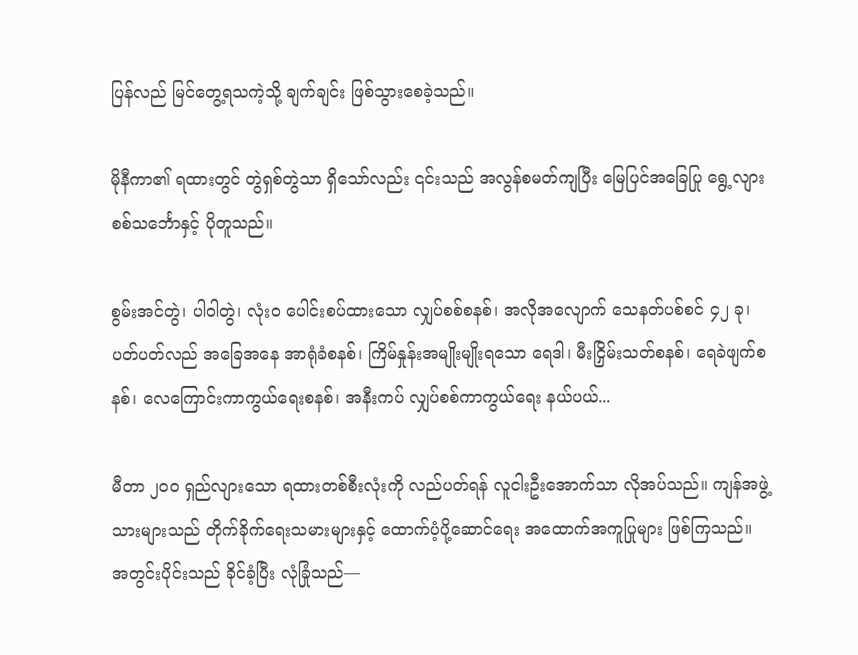ပြန်လည် မြင်တွေ့ရသကဲ့သို့ ချက်ချင်း ဖြစ်သွားစေခဲ့သည်။

မိုနီကာ၏ ရထားတွင် တွဲရှစ်တွဲသာ ရှိသော်လည်း ၎င်းသည် အလွန်စမတ်ကျပြီး မြေပြင်အခြေပြု ရွေ့လျားစစ်သင်္ဘောနှင့် ပိုတူသည်။

စွမ်းအင်တွဲ၊ ပါဝါတွဲ၊ လုံးဝ ပေါင်းစပ်ထားသော လျှပ်စစ်စနစ်၊ အလိုအလျောက် သေနတ်ပစ်စင် ၄၂ ခု၊ ပတ်ပတ်လည် အခြေအနေ အာရုံခံစနစ်၊ ကြိမ်နှုန်းအမျိုးမျိုးရသော ရေဒါ၊ မီးငြှိမ်းသတ်စနစ်၊ ရေခဲဖျက်စနစ်၊ လေကြောင်းကာကွယ်ရေးစနစ်၊ အနီးကပ် လျှပ်စစ်ကာကွယ်ရေး နယ်ပယ်...

မီတာ ၂၀၀ ရှည်လျားသော ရထားတစ်စီးလုံးကို လည်ပတ်ရန် လူငါးဦးအောက်သာ လိုအပ်သည်။ ကျန်အဖွဲ့သားများသည် တိုက်ခိုက်ရေးသမားများနှင့် ထောက်ပံ့ပို့ဆောင်ရေး အထောက်အကူပြုများ ဖြစ်ကြသည်။ အတွင်းပိုင်းသည် ခိုင်ခံ့ပြီး လုံခြုံသည်—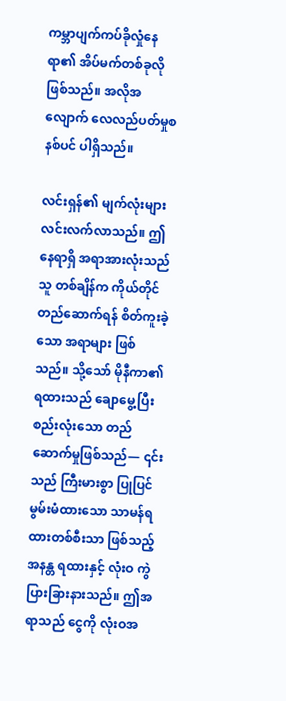ကမ္ဘာပျက်ကပ်ခိုလှုံနေရာ၏ အိပ်မက်တစ်ခုလို ဖြစ်သည်။ အလိုအလျောက် လေလည်ပတ်မှုစနစ်ပင် ပါရှိသည်။

လင်းရှန်၏ မျက်လုံးများ လင်းလက်လာသည်။ ဤနေရာရှိ အရာအားလုံးသည် သူ တစ်ချိန်က ကိုယ်တိုင်တည်ဆောက်ရန် စိတ်ကူးခဲ့သော အရာများ ဖြစ်သည်။ သို့သော် မိုနီကာ၏ ရထားသည် ချောမွေ့ပြီး စည်းလုံးသော တည်ဆောက်မှုဖြစ်သည်— ၎င်းသည် ကြီးမားစွာ ပြုပြင်မွမ်းမံထားသော သာမန်ရထားတစ်စီးသာ ဖြစ်သည့် အနန္တ ရထားနှင့် လုံးဝ ကွဲပြားခြားနားသည်။ ဤအရာသည် ငွေကို လုံးဝအ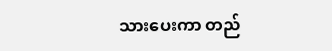သားပေးကာ တည်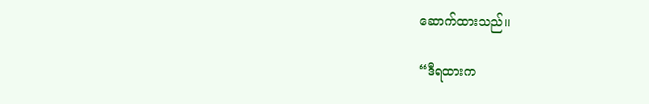ဆောက်ထားသည်၊၊

“ဒီရထားက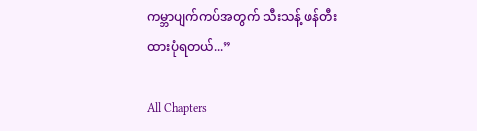ကမ္ဘာပျက်ကပ်အတွက် သီးသန့် ဖန်တီးထားပုံရတယ်...”

All Chapters